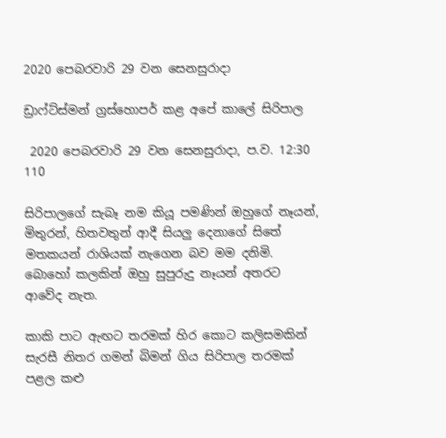2020 පෙබරවාරි 29 වන සෙනසුරාදා

ඩ්‍රාෆ්ට්ස්මන් ග්‍රස්හොපර් කළ අපේ කාලේ සිරිපාල

 2020 පෙබරවාරි 29 වන සෙනසුරාදා, ප.ව. 12:30 110

සිරිපාලගේ සැබෑ නම කියූ පමණින් ඔහුගේ නෑයන්, මිතුරන්, හිතවතුන් ආදී සියලු දෙනාගේ සිතේ මතකයන් රාශියක් නැගෙන බව මම දනිමි. බොහෝ කලකින් ඔහු සුපුරුදු නෑයන් අතරට ආවේද නැත.

කාකි පාට ඇඟට තරමක් හිර කොට කලිසමකින් සැරසී නිතර ගමන් බිමන් ගිය සිරිපාල තරමක් පළල කළු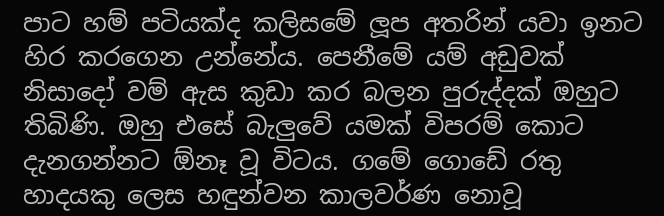පාට හම් පටියක්ද කලිසමේ ලූප අතරින් යවා ඉනට හිර කරගෙන උන්නේය. පෙනීමේ යම් අඩුවක් නිසාදෝ වම් ඇස කුඩා කර බලන පුරුද්දක් ඔහුට තිබිණි. ඔහු එසේ බැලුවේ යමක් විපරම් කොට දැනගන්නට ඕනෑ වූ විටය. ගමේ ගොඩේ රතු හාදයකු ලෙස හඳුන්වන කාලවර්ණ නොවූ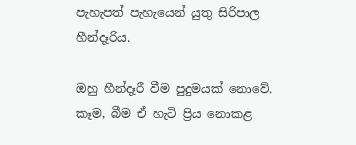පැහැපත් පැහැයෙන් යුතු සිරිපාල හීන්දෑරිය.

ඔහු හීන්දෑරී වීම පුදුමයක් නොවේ. කෑම, බීම ඒ හැටි ප්‍රිය නොකළ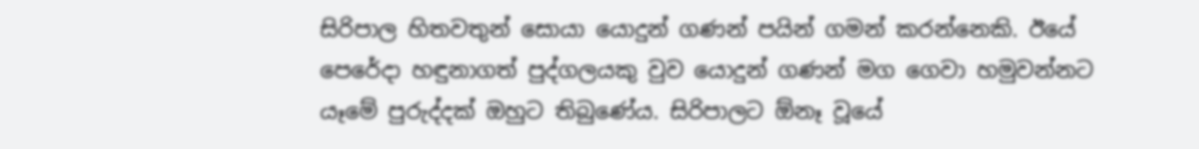සිරිපාල හිතවතුන් සොයා යොදුන් ගණන් පයින් ගමන් කරන්නෙකි. ඊයේ පෙරේදා හඳුනාගත් පුද්ගලයකු වුව යොදුන් ගණන් මග ගෙවා හමුවන්නට යෑමේ පුරුද්දක් ඔහුට තිබුණේය. සිරිපාලට ඕනෑ වූයේ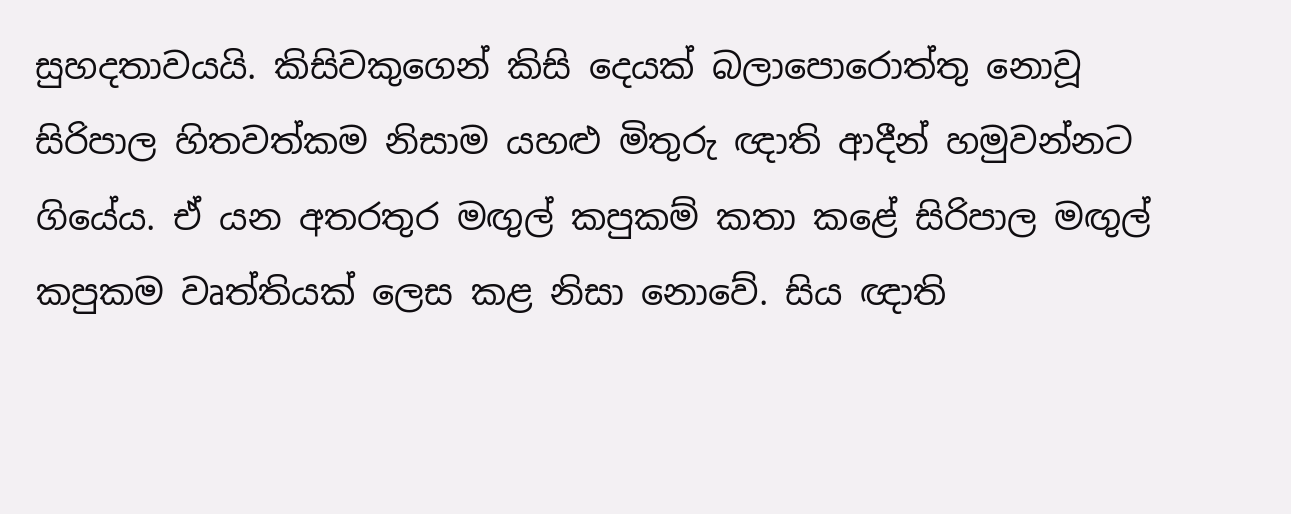සුහදතාවයයි. කිසිවකුගෙන් කිසි දෙයක් බලාපොරොත්තු නොවූ සිරිපාල හිතවත්කම නිසාම යහළු මිතුරු ඥාති ආදීන් හමුවන්නට ගියේය. ඒ යන අතරතුර මඟුල් කපුකම් කතා කළේ සිරිපාල මඟුල් කපුකම වෘත්තියක් ලෙස කළ නිසා නොවේ. සිය ඥාති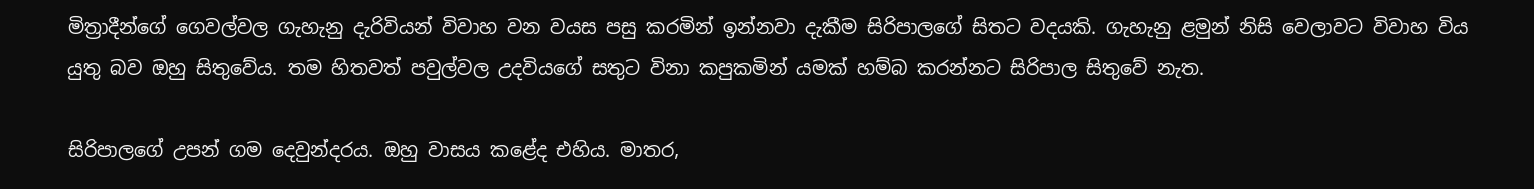මිත්‍රාදීන්ගේ ගෙවල්වල ගැහැනු දැරිවියන් විවාහ වන වයස පසු කරමින් ඉන්නවා දැකීම සිරිපාලගේ සිතට වදයකි. ගැහැනු ළමුන් නිසි වෙලාවට විවාහ විය යුතු බව ඔහු සිතුවේය. තම හිතවත් පවුල්වල උදවියගේ සතුට විනා කපුකමින් යමක් හම්බ කරන්නට සිරිපාල සිතුවේ නැත.

සිරිපාලගේ උපන් ගම දෙවුන්දරය. ඔහු වාසය කළේද එහිය. මාතර,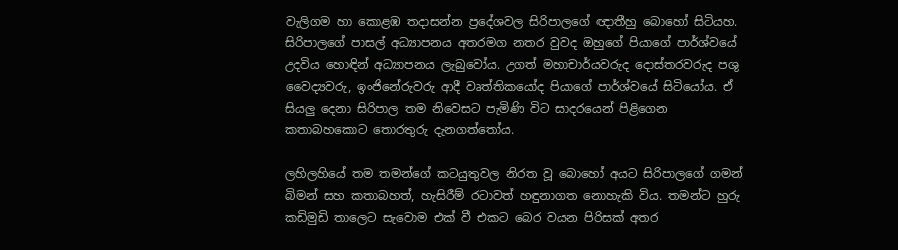වැලිගම හා කොළඹ තදාසන්න ප්‍රදේශවල සිරිපාලගේ ඥාතීහු බොහෝ සිටියහ. සිරිපාලගේ පාසල් අධ්‍යාපනය අතරමග නතර වුවද ඔහුගේ පියාගේ පාර්ශ්වයේ උදවිය හොඳින් අධ්‍යාපනය ලැබුවෝය. උගත් මහාචාර්යවරුද දොස්තරවරුද පශු වෛද්‍යවරු, ඉංජිනේරුවරු ආදී වෘත්තිකයෝද පියාගේ පාර්ශ්වයේ සිටියෝය. ඒ සියලු දෙනා සිරිපාල තම නිවෙසට පැමිණි විට සාදරයෙන් පිළිගෙන කතාබහකොට තොරතුරු දැනගත්තෝය.

ලහිලහියේ තම තමන්ගේ කටයුතුවල නිරත වූ බොහෝ අයට සිරිපාලගේ ගමන් බිමන් සහ කතාබහත්, හැසිරීම් රටාවත් හඳුනාගත නොහැකි විය. තමන්ට හුරු කඩිමුඩි තාලෙට සැවොම එක් වී එකට බෙර වයන පිරිසක් අතර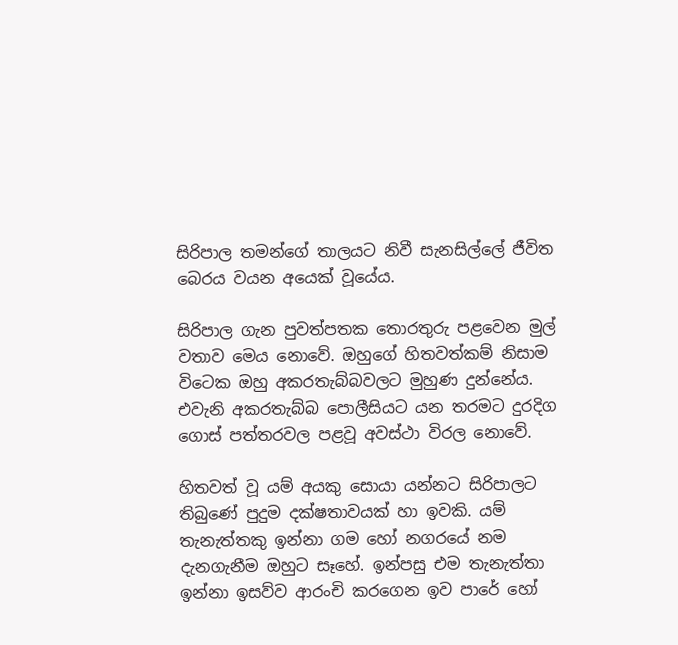සිරිපාල තමන්ගේ තාලයට නිවී සැනසිල්ලේ ජීවිත බෙරය වයන අයෙක් වූයේය.

සිරිපාල ගැන පුවත්පතක තොරතුරු පළවෙන මුල් වතාව මෙය නොවේ. ඔහුගේ හිතවත්කම් නිසාම විටෙක ඔහු අකරතැබ්බවලට මුහුණ දුන්නේය. එවැනි අකරතැබ්බ පොලීසියට යන තරමට දුරදිග ගොස් පත්තරවල පළවූ අවස්ථා විරල නොවේ.

හිතවත් වූ යම් අයකු සොයා යන්නට සිරිපාලට තිබුණේ පුදුම දක්ෂතාවයක් හා ඉවකි. යම් තැනැත්තකු ඉන්නා ගම හෝ නගරයේ නම දැනගැනීම ඔහුට සෑහේ. ඉන්පසු එම තැනැත්තා ඉන්නා ඉසව්ව ආරංචි කරගෙන ඉව පාරේ හෝ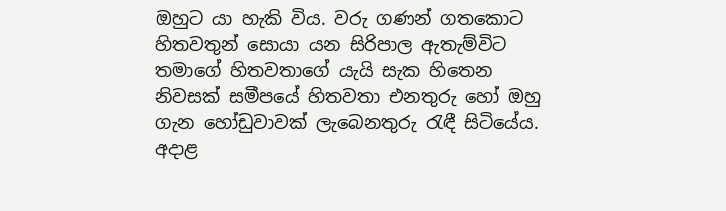ඔහුට යා හැකි විය. වරු ගණන් ගතකොට හිතවතුන් සොයා යන සිරිපාල ඇතැම්විට තමාගේ හිතවතාගේ යැයි සැක හිතෙන නිවසක් සමීපයේ හිතවතා එනතුරු හෝ ඔහු ගැන හෝඩුවාවක් ලැබෙනතුරු රැඳී සිටියේය. අදාළ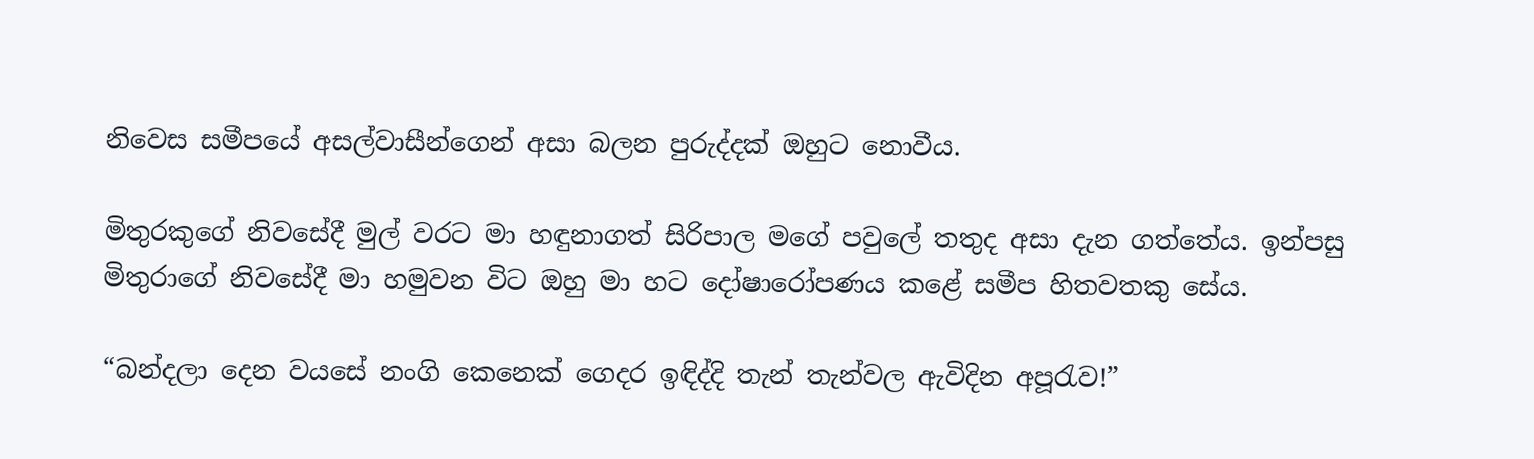නිවෙස සමීපයේ අසල්වාසීන්ගෙන් අසා බලන පුරුද්දක් ඔහුට නොවීය.

මිතුරකුගේ නිවසේදී මුල් වරට මා හඳුනාගත් සිරිපාල මගේ පවුලේ තතුද අසා දැන ගත්තේය. ඉන්පසු මිතුරාගේ නිවසේදී මා හමුවන විට ඔහු මා හට දෝෂාරෝපණය කළේ සමීප හිතවතකු සේය.

“බන්දලා දෙන වයසේ නංගි කෙනෙක් ගෙදර ඉඳිද්දි තැන් තැන්වල ඇවිදින අපූරැව!”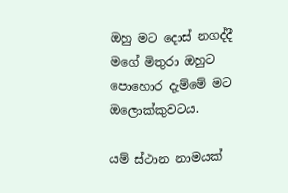ඔහු මට දොස් නගද්දී මගේ මිතුරා ඔහුට පොහොර දැම්මේ මට ඔලොක්කුවටය.

යම් ස්ථාන නාමයක්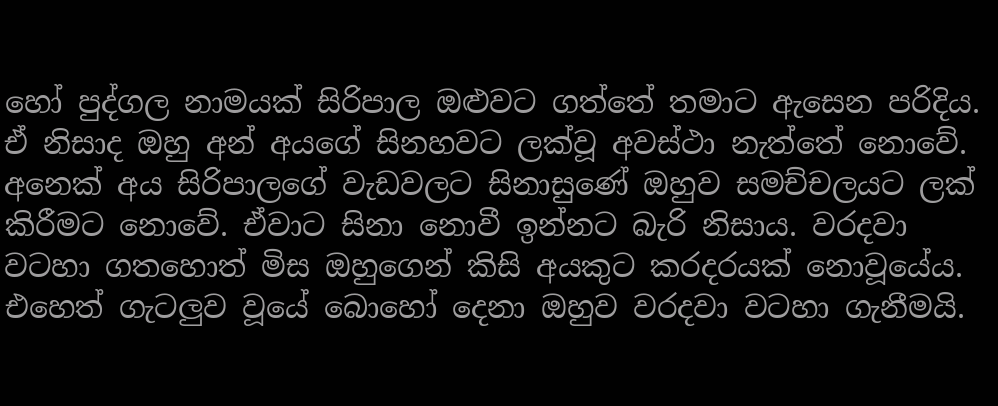හෝ පුද්ගල නාමයක් සිරිපාල ඔළුවට ගත්තේ තමාට ඇසෙන පරිදිය. ඒ නිසාද ඔහු අන් අයගේ සිනහවට ලක්වූ අවස්ථා නැත්තේ නොවේ. අනෙක් අය සිරිපාලගේ වැඩවලට සිනාසුණේ ඔහුව සමච්චලයට ලක් කිරීමට නොවේ. ඒවාට සිනා නොවී ඉන්නට බැරි නිසාය. වරදවා වටහා ගතහොත් මිස ඔහුගෙන් කිසි අයකුට කරදරයක් නොවූයේය. එහෙත් ගැටලුව වූයේ බොහෝ දෙනා ඔහුව වරදවා වටහා ගැනීමයි.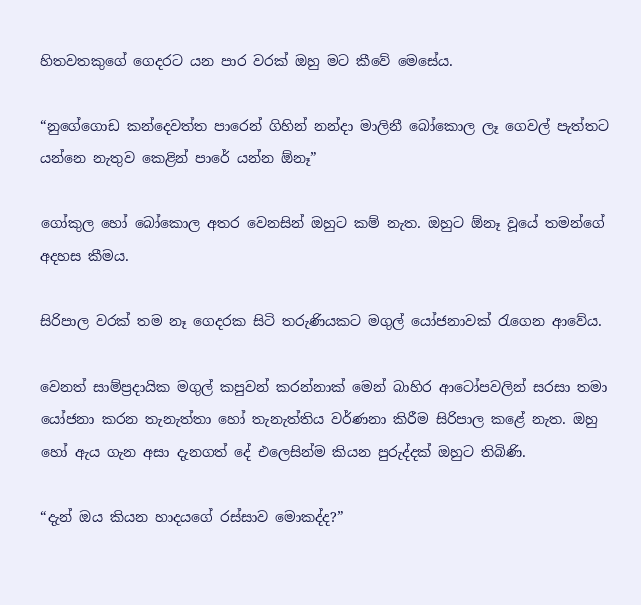හිතවතකුගේ ගෙදරට යන පාර වරක් ඔහු මට කීවේ මෙසේය.

“නුගේගොඩ කන්දෙවත්ත පාරෙන් ගිහින් නන්දා මාලිනී බෝකොල ලෑ ගෙවල් පැත්තට යන්නෙ නැතුව කෙළින් පාරේ යන්න ඕනෑ”

ගෝකුල හෝ බෝකොල අතර වෙනසින් ඔහුට කම් නැත. ඔහුට ඕනෑ වූයේ තමන්ගේ අදහස කීමය.

සිරිපාල වරක් තම නෑ ගෙදරක සිටි තරුණියකට මගුල් යෝජනාවක් රැගෙන ආවේය.

වෙනත් සාම්ප්‍රදායික මගුල් කපුවන් කරන්නාක් මෙන් බාහිර ආටෝපවලින් සරසා තමා යෝජනා කරන තැනැත්තා හෝ තැනැත්තිය වර්ණනා කිරීම සිරිපාල කළේ නැත. ඔහු හෝ ඇය ගැන අසා දැනගත් දේ එලෙසින්ම කියන පුරුද්දක් ඔහුට තිබිණි.

“දැන් ඔය කියන හාදයගේ රස්සාව මොකද්ද?”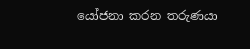යෝජනා කරන තරුණයා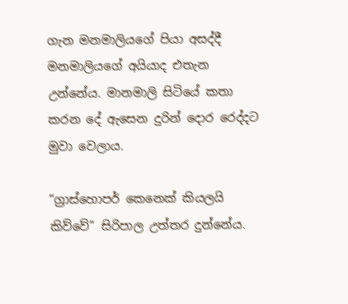ගැන මනමාලියගේ පියා අසද්දී මනමාලියගේ අයියාද එතැන උන්නේය. මානමාලි සිටියේ කතා කරන දේ ඇසෙන දුරින් දොර රෙද්දට මුවා වෙලාය.

“ග්‍රාස්හොපර් කෙනෙක් කියලයි කිව්වේ” සිරිපාල උත්තර දුන්නේය.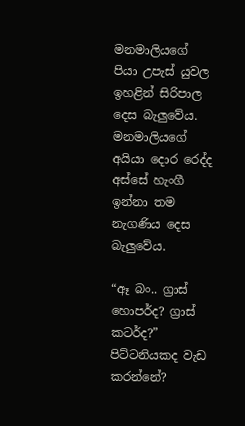මනමාලියගේ පියා උපැස් යුවල ඉහළින් සිරිපාල දෙස බැලුවේය. මනමාලියගේ අයියා දොර රෙද්ද අස්සේ හැංගී ඉන්නා තම නැගණිය දෙස බැලුවේය.

“ඈ බං.. ග්‍රාස් හොපර්ද? ග්‍රාස් කටර්ද?” පිට්ටනියකද වැඩ කරන්නේ?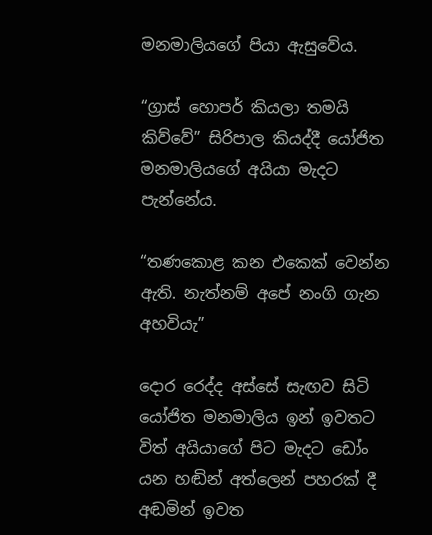මනමාලියගේ පියා ඇසුවේය.

“ග්‍රාස් හොපර් කියලා තමයි කිව්වේ” සිරිපාල කියද්දී යෝජිත මනමාලියගේ අයියා මැදට පැන්නේය.

“තණකොළ කන එකෙක් වෙන්න ඇති. නැත්නම් අපේ නංගි ගැන අහවියැ”

දොර රෙද්ද අස්සේ සැඟව සිටි යෝජිත මනමාලිය ඉන් ඉවතට විත් අයියාගේ පිට මැදට ඩෝං යන හඬින් අත්ලෙන් පහරක් දී අඬමින් ඉවත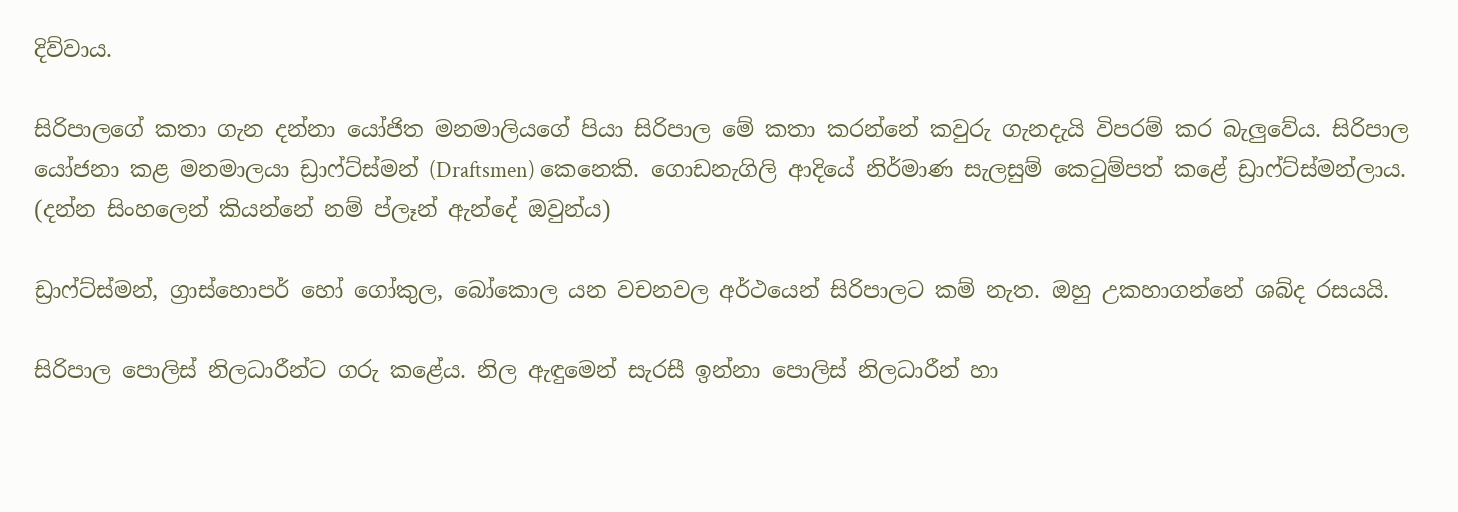දිව්වාය.

සිරිපාලගේ කතා ගැන දන්නා යෝජිත මනමාලියගේ පියා සිරිපාල මේ කතා කරන්නේ කවුරු ගැනදැයි විපරම් කර බැලුවේය. සිරිපාල යෝජනා කළ මනමාලයා ඩ්‍රාෆ්ට්ස්මන් (Draftsmen) කෙනෙකි. ගොඩනැගිලි ආදියේ නිර්මාණ සැලසුම් කෙටුම්පත් කළේ ඩ්‍රාෆ්ට්ස්මන්ලාය. (දන්න සිංහලෙන් කියන්නේ නම් ප්ලෑන් ඇන්දේ ඔවුන්ය)

ඩ්‍රාෆ්ට්ස්මන්, ග්‍රාස්හොපර් හෝ ගෝකුල, බෝකොල යන වචනවල අර්ථයෙන් සිරිපාලට කම් නැත. ඔහු උකහාගන්නේ ශබ්ද රසයයි.

සිරිපාල පොලිස් නිලධාරීන්ට ගරු කළේය. නිල ඇඳුමෙන් සැරසී ඉන්නා පොලිස් නිලධාරීන් හා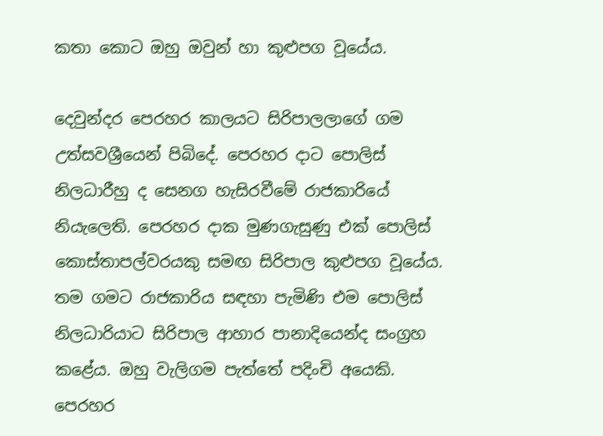කතා කොට ඔහු ඔවුන් හා කුළුපග වූයේය.

දෙවුන්දර පෙරහර කාලයට සිරිපාලලාගේ ගම උත්සවශ්‍රීයෙන් පිබිදේ. පෙරහර දාට පොලිස් නිලධාරීහු ද සෙනග හැසිරවීමේ රාජකාරියේ නියැලෙති. පෙරහර දාක මුණගැසුණු එක් පොලිස් කොස්තාපල්වරයකු සමඟ සිරිපාල කුළුපග වූයේය. තම ගමට රාජකාරිය සඳහා පැමිණි එම පොලිස් නිලධාරියාට සිරිපාල ආහාර පානාදියෙන්ද සංග්‍රහ කළේය. ඔහු වැලිගම පැත්තේ පදිංචි අයෙකි. පෙරහර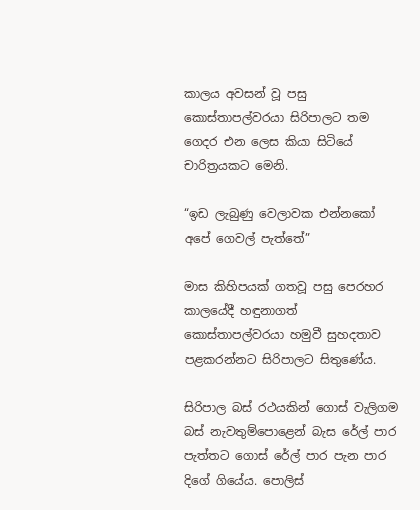කාලය අවසන් වූ පසු කොස්තාපල්වරයා සිරිපාලට තම ගෙදර එන ලෙස කියා සිටියේ චාරිත්‍රයකට මෙනි.

“ඉඩ ලැබුණු වෙලාවක එන්නකෝ අපේ ගෙවල් පැත්තේ”

මාස කිහිපයක් ගතවූ පසු පෙරහර කාලයේදී හඳුනාගත් කොස්තාපල්වරයා හමුවී සුහදතාව පළකරන්නට සිරිපාලට සිතුණේය.

සිරිපාල බස් රථයකින් ගොස් වැලිගම බස් නැවතුම්පොළෙන් බැස රේල් පාර පැත්තට ගොස් රේල් පාර පැන පාර දිගේ ගියේය. පොලිස්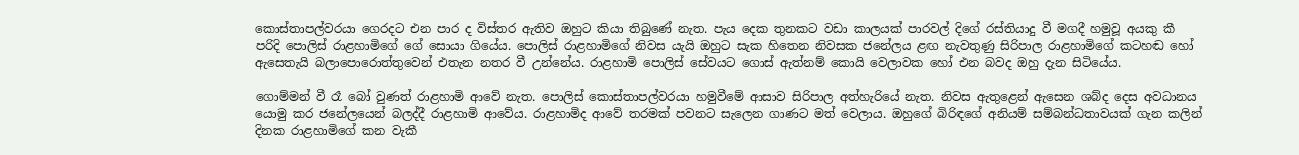කොස්තාපල්වරයා ගෙරදට එන පාර ද විස්තර ඇතිව ඔහුට කියා තිබුණේ නැත. පැය දෙක තුනකට වඩා කාලයක් පාරවල් දිගේ රස්තියාදු වී මගදී හමුවූ අයකු කී පරිදි පොලිස් රාළහාමිගේ ගේ සොයා ගියේය. පොලිස් රාළහාමිගේ නිවස යැයි ඔහුට සැක හිතෙන නිවසක ජනේලය ළඟ නැවතුණු සිරිපාල රාළහාමිගේ කටහඬ හෝ ඇසෙතැයි බලාපොරොත්තුවෙන් එතැන නතර වී උන්නේය. රාළහාමි පොලිස් සේවයට ගොස් ඇත්නම් කොයි වෙලාවක හෝ එන බවද ඔහු දැන සිටියේය.

ගොම්මන් වී රෑ බෝ වුණත් රාළහාමි ආවේ නැත. පොලිස් කොස්තාපල්වරයා හමුවීමේ ආසාව සිරිපාල අත්හැරියේ නැත. නිවස ඇතුළෙන් ඇසෙන ශබ්ද දෙස අවධානය යොමු කර ජනේලයෙන් බලද්දී රාළහාමි ආවේය. රාළහාමිද ආවේ තරමක් පවනට සැලෙන ගාණට මත් වෙලාය. ඔහුගේ බිරිඳගේ අනියම් සම්බන්ධතාවයක් ගැන කලින් දිනක රාළහාමිගේ කන වැකී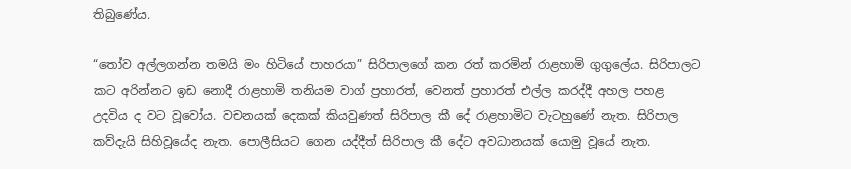තිබුණේය.

“තෝව අල්ලගන්න තමයි මං හිටියේ පාහරයා” සිරිපාලගේ කන රත් කරමින් රාළහාමි ගුගුලේය. සිරිපාලට කට අරින්නට ඉඩ නොදී රාළහාමි තනියම වාග් ප්‍රහාරත්, වෙනත් ප්‍රහාරත් එල්ල කරද්දී අහල පහළ උදවිය ද වට වූවෝය. වචනයක් දෙකක් කියවුණත් සිරිපාල කී දේ රාළහාමිට වැටහුණේ නැත. සිරිපාල කව්දැයි සිහිවූයේද නැත. පොලීසියට ගෙන යද්දීත් සිරිපාල කී දේට අවධානයක් යොමු වූයේ නැත.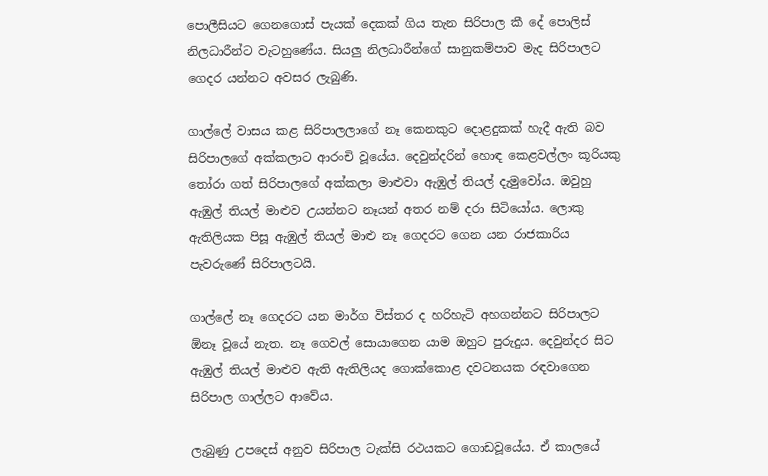පොලීසියට ගෙනගොස් පැයක් දෙකක් ගිය තැන සිරිපාල කී දේ පොලිස් නිලධාරීන්ට වැටහුණේය. සියලු නිලධාරීන්ගේ සානුකම්පාව මැද සිරිපාලට ගෙදර යන්නට අවසර ලැබුණි.

ගාල්ලේ වාසය කළ සිරිපාලලාගේ නෑ කෙනකුට දොළදුකක් හැදී ඇති බව සිරිපාලගේ අක්කලාට ආරංචි වූයේය. දෙවුන්දරින් හොඳ කෙළවල්ලං කූරියකු තෝරා ගත් සිරිපාලගේ අක්කලා මාළුවා ඇඹුල් තියල් දැමුවෝය. ඔවුහු ඇඹුල් තියල් මාළුව උයන්නට නෑයන් අතර නම් දරා සිටියෝය. ලොකු ඇතිලියක පිසූ ඇඹුල් තියල් මාළු නෑ ගෙදරට ගෙන යන රාජකාරිය පැවරුණේ සිරිපාලටයි.

ගාල්ලේ නෑ ගෙදරට යන මාර්ග විස්තර ද හරිහැටි අහගන්නට සිරිපාලට ඕනෑ වූයේ නැත. නෑ ගෙවල් සොයාගෙන යාම ඔහුට පුරුදුය. දෙවුන්දර සිට ඇඹුල් තියල් මාළුව ඇති ඇතිලියද ගොක්කොළ දවටනයක රඳවාගෙන සිරිපාල ගාල්ලට ආවේය.

ලැබුණු උපදෙස් අනුව සිරිපාල ටැක්සි රථයකට ගොඩවූයේය. ඒ කාලයේ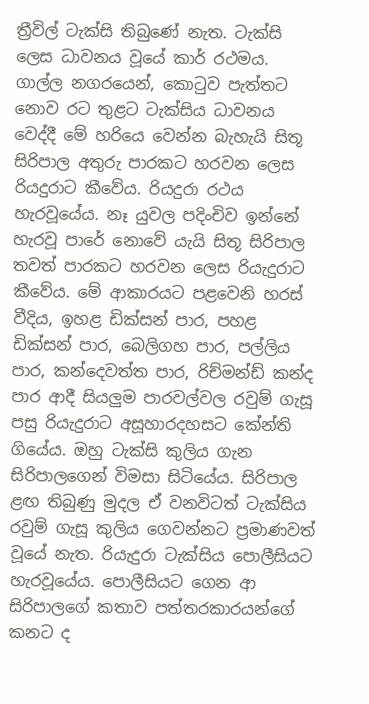ත්‍රීවිල් ටැක්සි තිබුණේ නැත. ටැක්සි ලෙස ධාවනය වූයේ කාර් රථමය. ගාල්ල නගරයෙන්, කොටුව පැත්තට නොව රට තුළට ටැක්සිය ධාවනය වෙද්දී මේ හරියෙ වෙන්න බැහැයි සිතූ සිරිපාල අතුරු පාරකට හරවන ලෙස රියදුරාට කීවේය. රියදුරා රථය හැරවූයේය. නෑ යුවල පදිංචිව ඉන්නේ හැරවූ පාරේ නොවේ යැයි සිතූ සිරිපාල තවත් පාරකට හරවන ලෙස රියැදුරාට කීවේය. මේ ආකාරයට පළවෙනි හරස් වීදිය, ඉහළ ඩික්සන් පාර, පහළ ඩික්සන් පාර, බෙලිගහ පාර, පල්ලිය පාර, කන්දෙවත්ත පාර, රිච්මන්ඩ් කන්ද පාර ආදී සියලුම පාරවල්වල රවුම් ගැසූ පසු රියැදුරාට අසූහාරදහසට කේන්ති ගියේය. ඔහු ටැක්සි කුලිය ගැන සිරිපාලගෙන් විමසා සිටියේය. සිරිපාල ළඟ තිබුණු මුදල ඒ වනවිටත් ටැක්සිය රවුම් ගැසූ කුලිය ගෙවන්නට ප්‍රමාණවත් වූයේ නැත. රියැදුරා ටැක්සිය පොලීසියට හැරවූයේය. පොලීසියට ගෙන ආ සිරිපාලගේ කතාව පත්තරකාරයන්ගේ කනට ද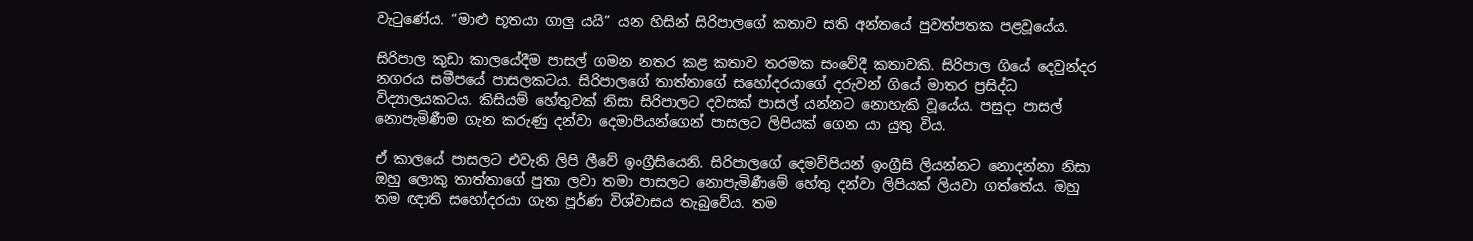වැටුණේය. “මාළු භූතයා ගාලු යයි” යන හිසින් සිරිපාලගේ කතාව සති අන්තයේ පුවත්පතක පළවූයේය.

සිරිපාල කුඩා කාලයේදීම පාසල් ගමන නතර කළ කතාව තරමක සංවේදී කතාවකි. සිරිපාල ගියේ දෙවුන්දර නගරය සමීපයේ පාසලකටය. සිරිපාලගේ තාත්තාගේ සහෝදරයාගේ දරුවන් ගියේ මාතර ප්‍රසිද්ධ විද්‍යාලයකටය. කිසියම් හේතුවක් නිසා සිරිපාලට දවසක් පාසල් යන්නට නොහැකි වූයේය. පසුදා පාසල් නොපැමිණීම ගැන කරුණු දන්වා දෙමාපියන්ගෙන් පාසලට ලිපියක් ගෙන යා යුතු විය.

ඒ කාලයේ පාසලට එවැනි ලිපි ලීවේ ඉංග්‍රීසියෙනි. සිරිපාලගේ දෙමව්පියන් ඉංග්‍රීසි ලියන්නට නොදන්නා නිසා ඔහු ලොකු තාත්තාගේ පුතා ලවා තමා පාසලට නොපැමිණීමේ හේතු දන්වා ලිපියක් ලියවා ගත්තේය. ඔහු තම ඥාති සහෝදරයා ගැන පූර්ණ විශ්වාසය තැබුවේය. තම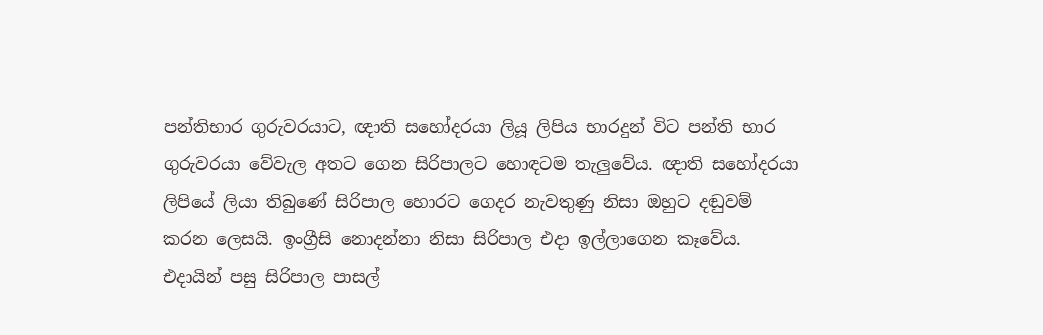පන්තිභාර ගුරුවරයාට, ඥාති සහෝදරයා ලියූ ලිපිය භාරදුන් විට පන්ති භාර ගුරුවරයා වේවැල අතට ගෙන සිරිපාලට හොඳටම තැලුවේය. ඥාති සහෝදරයා ලිපියේ ලියා තිබුණේ සිරිපාල හොරට ගෙදර නැවතුණු නිසා ඔහුට දඬුවම් කරන ලෙසයි. ඉංග්‍රීසි නොදන්නා නිසා සිරිපාල එදා ඉල්ලාගෙන කෑවේය. එදායින් පසු සිරිපාල පාසල්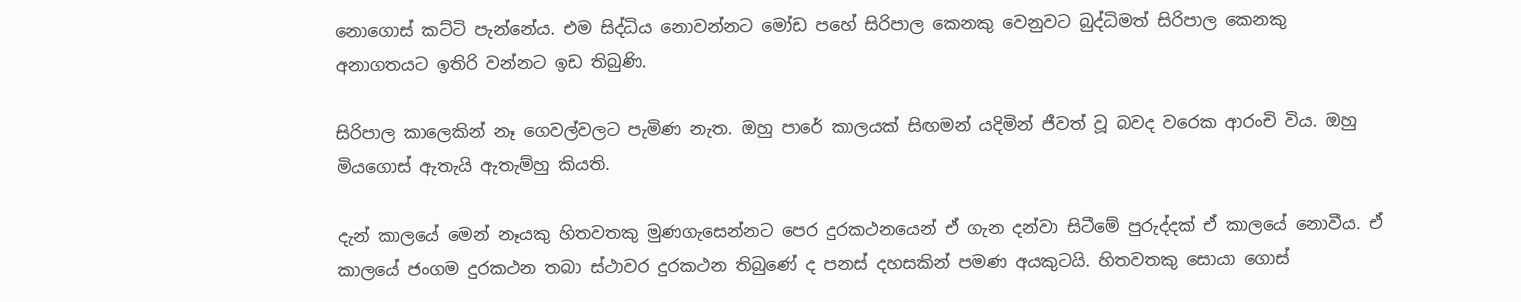නොගොස් කට්ටි පැන්නේය. එම සිද්ධිය නොවන්නට මෝඩ පහේ සිරිපාල කෙනකු වෙනුවට බුද්ධිමත් සිරිපාල කෙනකු අනාගතයට ඉතිරි වන්නට ඉඩ තිබුණි.

සිරිපාල කාලෙකින් නෑ ගෙවල්වලට පැමිණ නැත. ඔහු පාරේ කාලයක් සිඟමන් යදිමින් ජීවත් වූ බවද වරෙක ආරංචි විය. ඔහු මියගොස් ඇතැයි ඇතැම්හු කියති.

දැන් කාලයේ මෙන් නෑයකු හිතවතකු මුණගැසෙන්නට පෙර දුරකථනයෙන් ඒ ගැන දන්වා සිටීමේ පුරුද්දක් ඒ කාලයේ නොවීය. ඒ කාලයේ ජංගම දුරකථන තබා ස්ථාවර දුරකථන තිබුණේ ද පනස් දහසකින් පමණ අයකුටයි. හිතවතකු සොයා ගොස්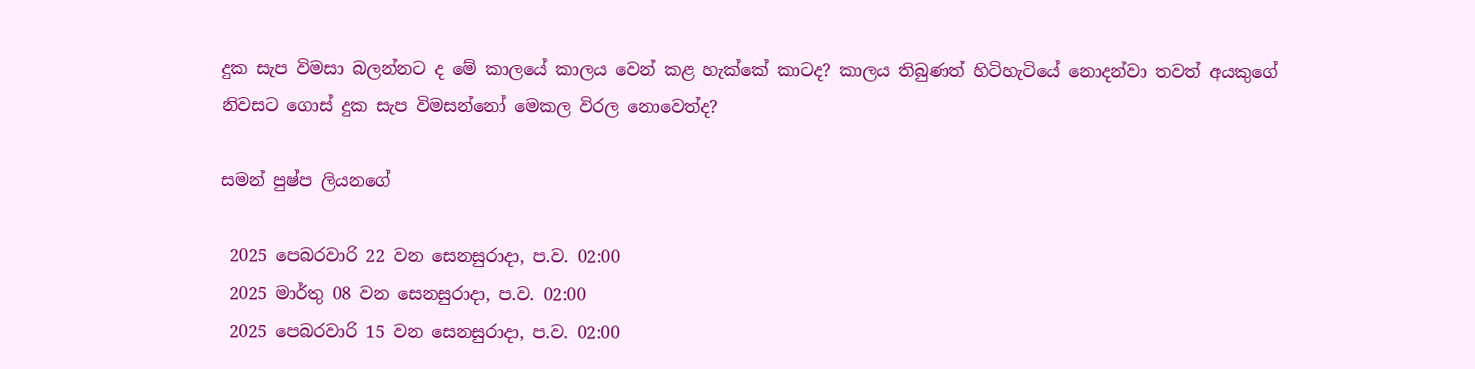දුක සැප විමසා බලන්නට ද මේ කාලයේ කාලය වෙන් කළ හැක්කේ කාටද? කාලය තිබුණත් හිටිහැටියේ නොදන්වා තවත් අයකුගේ නිවසට ගොස් දුක සැප විමසන්නෝ මෙකල විරල නොවෙත්ද?

සමන් පුෂ්ප ලියනගේ

 2025 පෙබරවාරි 22 වන සෙනසුරාදා, ප.ව. 02:00
 2025 මාර්තු 08 වන සෙනසුරාදා, ප.ව. 02:00
 2025 පෙබරවාරි 15 වන සෙනසුරාදා, ප.ව. 02:00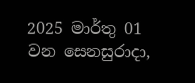2025 මාර්තු 01 වන සෙනසුරාදා,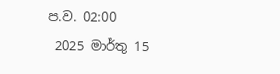ප.ව. 02:00
 2025 මාර්තු 15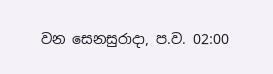වන සෙනසුරාදා, ප.ව. 02:00